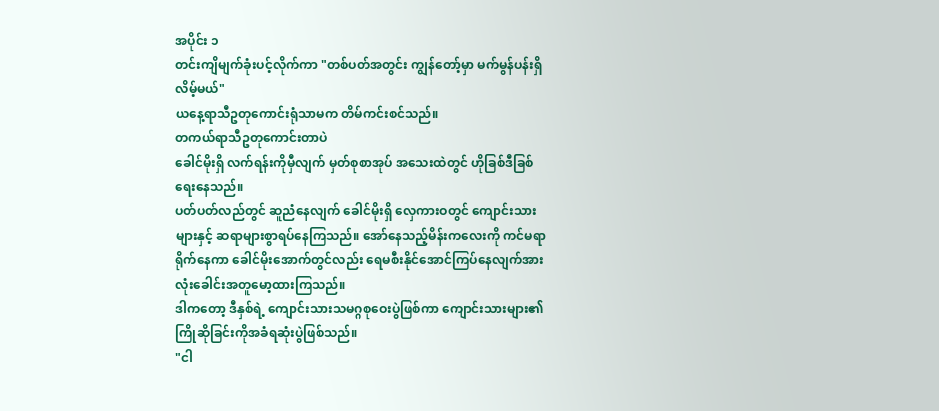အပိုင်း ၁
တင်းကျိမျက်ခုံးပင့်လိုက်ကာ "တစ်ပတ်အတွင်း ကျွန်တော့်မှာ မက်မွန်ပန်းရှိလိမ့်မယ်"
ယနေ့ရာသီဥတုကောင်းရုံသာမက တိမ်ကင်းစင်သည်။
တကယ်ရာသီဥတုကောင်းတာပဲ
ခေါင်မိုးရှိ လက်ရန်းကိုမှီလျက် မှတ်စုစာအုပ် အသေးထဲတွင် ဟိုခြစ်ဒီခြစ်ရေးနေသည်။
ပတ်ပတ်လည်တွင် ဆူညံနေလျက် ခေါင်မိုးရှိ လှေကားဝတွင် ကျောင်းသားများနှင့် ဆရာများစွာရပ်နေကြသည်။ အော်နေသည့်မိန်းကလေးကို ကင်မရာရိုက်နေကာ ခေါင်မိုးအောက်တွင်လည်း ရေမစီးနိုင်အောင်ကြပ်နေလျက်အားလုံးခေါင်းအတူမော့ထားကြသည်။
ဒါကတော့ ဒီနှစ်ရဲ့ ကျောင်းသားသမဂ္ဂစုဝေးပွဲဖြစ်ကာ ကျောင်းသားများ၏ ကြိုဆိုခြင်းကိုအခံရဆုံးပွဲဖြစ်သည်။
"ငါ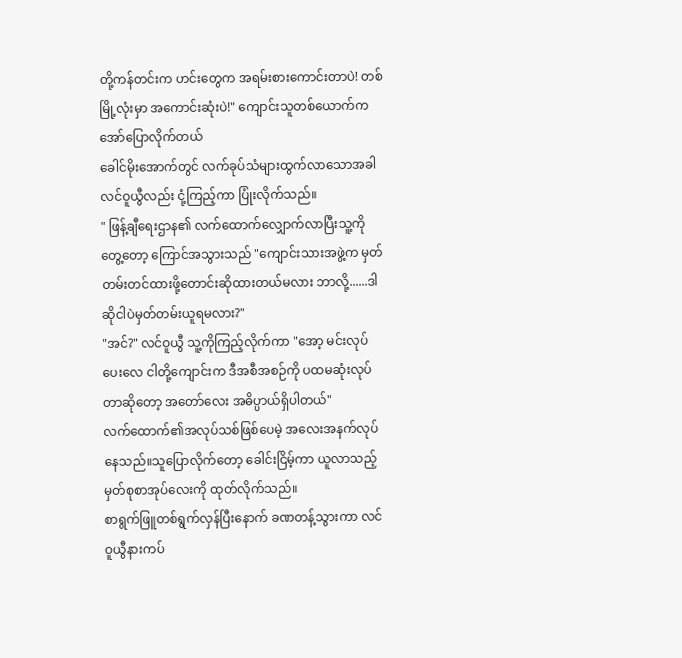တို့ကန်တင်းက ဟင်းတွေက အရမ်းစားကောင်းတာပဲ! တစ်မြို့လုံးမှာ အကောင်းဆုံးပဲ!" ကျောင်းသူတစ်ယောက်ကအော်ပြောလိုက်တယ်
ခေါင်မိုးအောက်တွင် လက်ခုပ်သံများထွက်လာသောအခါ လင်ဝူယွီလည်း ငုံ့ကြည့်ကာ ပြုံးလိုက်သည်။
" ဖြန့်ချီရေးဌာန၏ လက်ထောက်လျှောက်လာပြီးသူ့ကိုတွေ့တော့ ကြောင်အသွားသည် "ကျောင်းသားအဖွဲ့က မှတ်တမ်းတင်ထားဖို့တောင်းဆိုထားတယ်မလား ဘာလို့......ဒါဆိုငါပဲမှတ်တမ်းယူရမလား?"
"အင်?" လင်ဝူယွီ သူ့ကိုကြည့်လိုက်ကာ "အော့ မင်းလုပ်ပေးလေ ငါတို့ကျောင်းက ဒီအစီအစဉ်ကို ပထမဆုံးလုပ်တာဆိုတော့ အတော်လေး အဓိပ္ပာယ်ရှိပါတယ်"
လက်ထောက်၏အလုပ်သစ်ဖြစ်ပေမဲ့ အလေးအနက်လုပ်နေသည်။သူပြောလိုက်တော့ ခေါင်းငြိမ့်ကာ ယူလာသည့် မှတ်စုစာအုပ်လေးကို ထုတ်လိုက်သည်။
စာရွက်ဖြူတစ်ရွက်လှန်ပြီးနောက် ခဏတန့်သွားကာ လင်ဝူယွီနားကပ်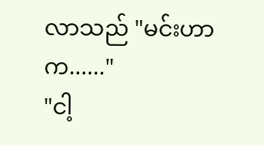လာသည် "မင်းဟာက......"
"ငါ့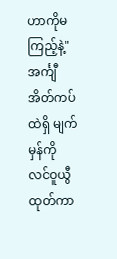ဟာကိုမကြည့်နဲ့" အင်္ကျီအိတ်ကပ်ထဲရှိ မျက်မှန်ကို လင်ဝူယွီထုတ်ကာ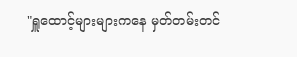"ရှူထောင့်များများကနေ မှတ်တမ်းတင်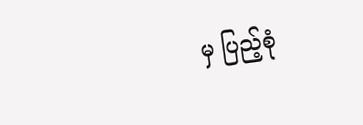မှ ပြည့်စုံ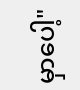မှာပေါ့"